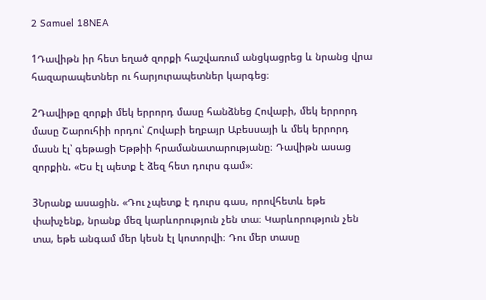2 Samuel 18NEA

1Դավիթն իր հետ եղած զորքի հաշվառում անցկացրեց և նրանց վրա հազարապետներ ու հարյուրապետներ կարգեց։

2Դավիթը զորքի մեկ երրորդ մասը հանձնեց Հովաբի, մեկ երրորդ մասը Շարուհիի որդու՝ Հովաբի եղբայր Աբեսսայի և մեկ երրորդ մասն էլ՝ գեթացի Եթթիի հրամանատարությանը։ Դավիթն ասաց զորքին. «Ես էլ պետք է ձեզ հետ դուրս գամ»։

3Նրանք ասացին. «Դու չպետք է դուրս գաս, որովհետև եթե փախչենք, նրանք մեզ կարևորություն չեն տա։ Կարևորություն չեն տա, եթե անգամ մեր կեսն էլ կոտորվի։ Դու մեր տասը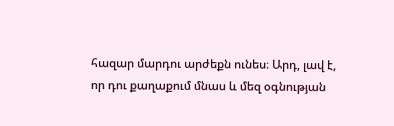հազար մարդու արժեքն ունես։ Արդ, լավ է, որ դու քաղաքում մնաս և մեզ օգնության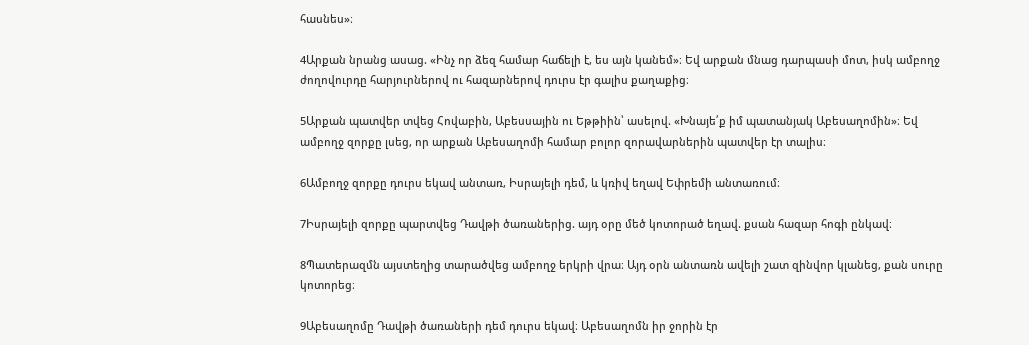հասնես»։

4Արքան նրանց ասաց. «Ինչ որ ձեզ համար հաճելի է, ես այն կանեմ»։ Եվ արքան մնաց դարպասի մոտ, իսկ ամբողջ ժողովուրդը հարյուրներով ու հազարներով դուրս էր գալիս քաղաքից։

5Արքան պատվեր տվեց Հովաբին, Աբեսսային ու Եթթիին՝ ասելով. «Խնայե՛ք իմ պատանյակ Աբեսաղոմին»։ Եվ ամբողջ զորքը լսեց, որ արքան Աբեսաղոմի համար բոլոր զորավարներին պատվեր էր տալիս։

6Ամբողջ զորքը դուրս եկավ անտառ, Իսրայելի դեմ, և կռիվ եղավ Եփրեմի անտառում։

7Իսրայելի զորքը պարտվեց Դավթի ծառաներից. այդ օրը մեծ կոտորած եղավ. քսան հազար հոգի ընկավ։

8Պատերազմն այստեղից տարածվեց ամբողջ երկրի վրա։ Այդ օրն անտառն ավելի շատ զինվոր կլանեց, քան սուրը կոտորեց։

9Աբեսաղոմը Դավթի ծառաների դեմ դուրս եկավ։ Աբեսաղոմն իր ջորին էր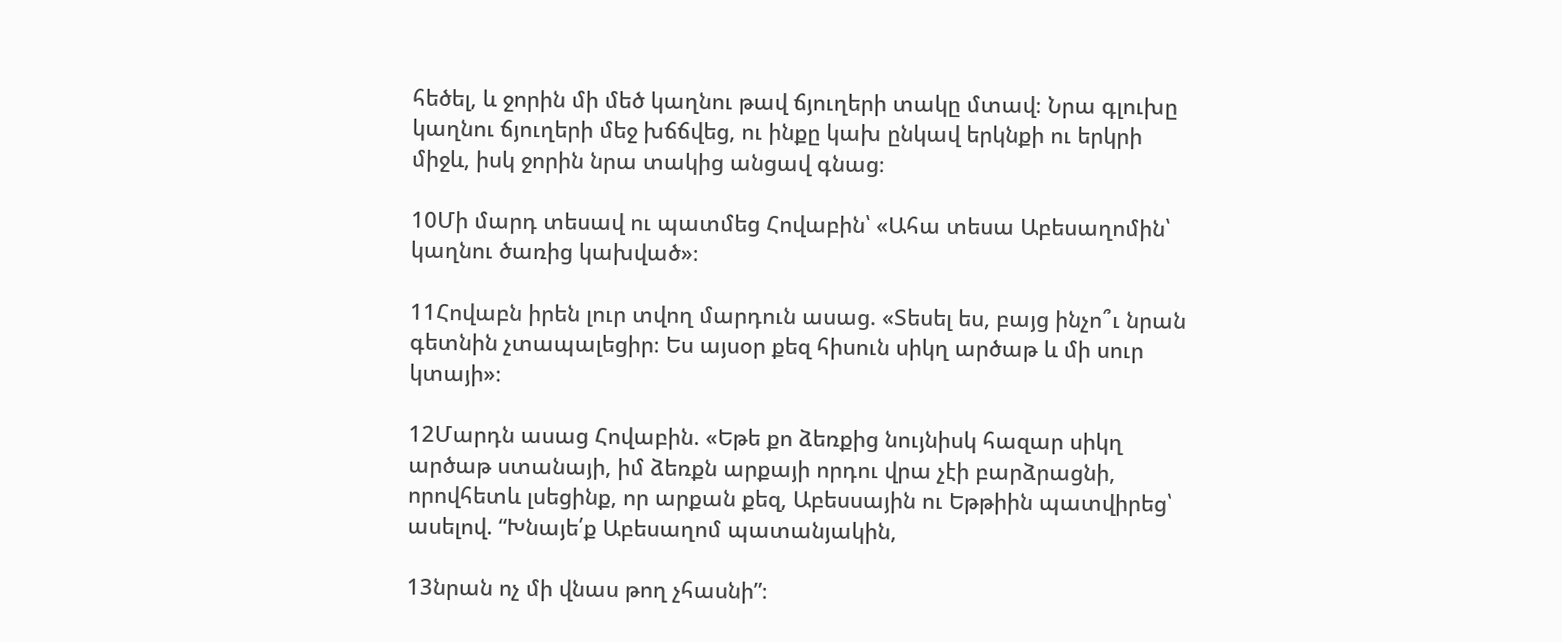հեծել, և ջորին մի մեծ կաղնու թավ ճյուղերի տակը մտավ։ Նրա գլուխը կաղնու ճյուղերի մեջ խճճվեց, ու ինքը կախ ընկավ երկնքի ու երկրի միջև, իսկ ջորին նրա տակից անցավ գնաց։

10Մի մարդ տեսավ ու պատմեց Հովաբին՝ «Ահա տեսա Աբեսաղոմին՝ կաղնու ծառից կախված»։

11Հովաբն իրեն լուր տվող մարդուն ասաց. «Տեսել ես, բայց ինչո՞ւ նրան գետնին չտապալեցիր։ Ես այսօր քեզ հիսուն սիկղ արծաթ և մի սուր կտայի»։

12Մարդն ասաց Հովաբին. «Եթե քո ձեռքից նույնիսկ հազար սիկղ արծաթ ստանայի, իմ ձեռքն արքայի որդու վրա չէի բարձրացնի, որովհետև լսեցինք, որ արքան քեզ, Աբեսսային ու Եթթիին պատվիրեց՝ ասելով. “Խնայե՛ք Աբեսաղոմ պատանյակին,

13նրան ոչ մի վնաս թող չհասնի”։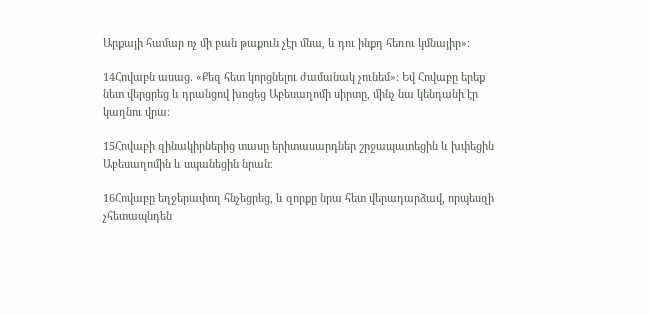Արքայի համար ոչ մի բան թաքուն չէր մնա, և դու ինքդ հեռու կմնայիր»։

14Հովաբն ասաց. «Քեզ հետ կորցնելու ժամանակ չունեմ»։ Եվ Հովաբը երեք նետ վերցրեց և դրանցով խոցեց Աբեսաղոմի սիրտը, մինչ նա կենդանի էր կաղնու վրա։

15Հովաբի զինակիրներից տասը երիտասարդներ շրջապատեցին և խփեցին Աբեսաղոմին և սպանեցին նրան։

16Հովաբը եղջերափող հնչեցրեց, և զորքը նրա հետ վերադարձավ, որպեսզի չհետապնդեն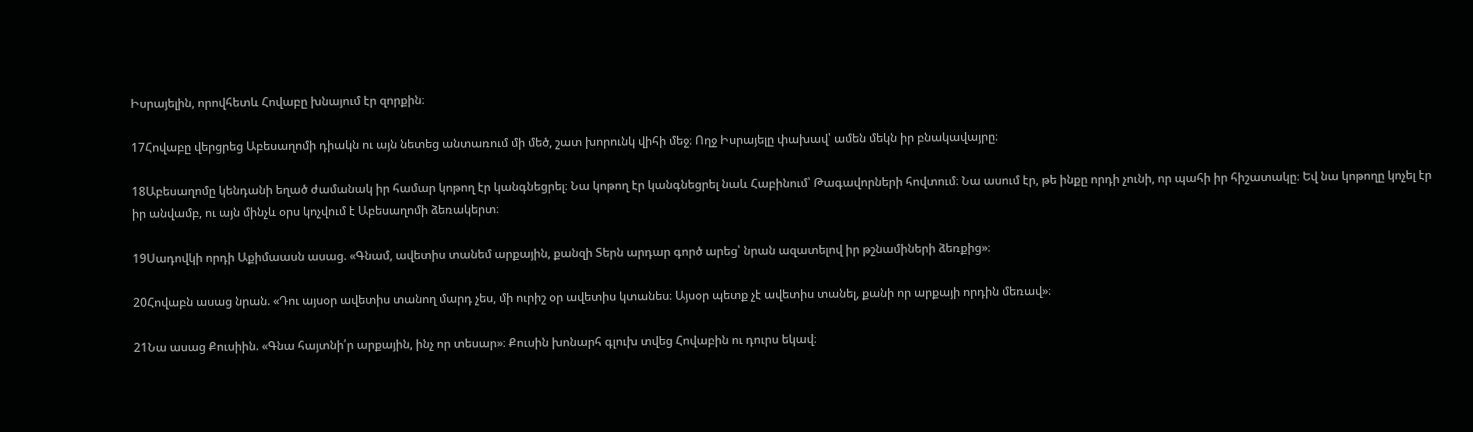Իսրայելին, որովհետև Հովաբը խնայում էր զորքին։

17Հովաբը վերցրեց Աբեսաղոմի դիակն ու այն նետեց անտառում մի մեծ, շատ խորունկ վիհի մեջ։ Ողջ Իսրայելը փախավ՝ ամեն մեկն իր բնակավայրը։

18Աբեսաղոմը կենդանի եղած ժամանակ իր համար կոթող էր կանգնեցրել։ Նա կոթող էր կանգնեցրել նաև Հաբինում՝ Թագավորների հովտում։ Նա ասում էր, թե ինքը որդի չունի, որ պահի իր հիշատակը։ Եվ նա կոթողը կոչել էր իր անվամբ, ու այն մինչև օրս կոչվում է Աբեսաղոմի ձեռակերտ։

19Սադովկի որդի Աքիմաասն ասաց. «Գնամ, ավետիս տանեմ արքային, քանզի Տերն արդար գործ արեց՝ նրան ազատելով իր թշնամիների ձեռքից»։

20Հովաբն ասաց նրան. «Դու այսօր ավետիս տանող մարդ չես, մի ուրիշ օր ավետիս կտանես։ Այսօր պետք չէ ավետիս տանել, քանի որ արքայի որդին մեռավ»։

21Նա ասաց Քուսիին. «Գնա հայտնի՛ր արքային, ինչ որ տեսար»։ Քուսին խոնարհ գլուխ տվեց Հովաբին ու դուրս եկավ։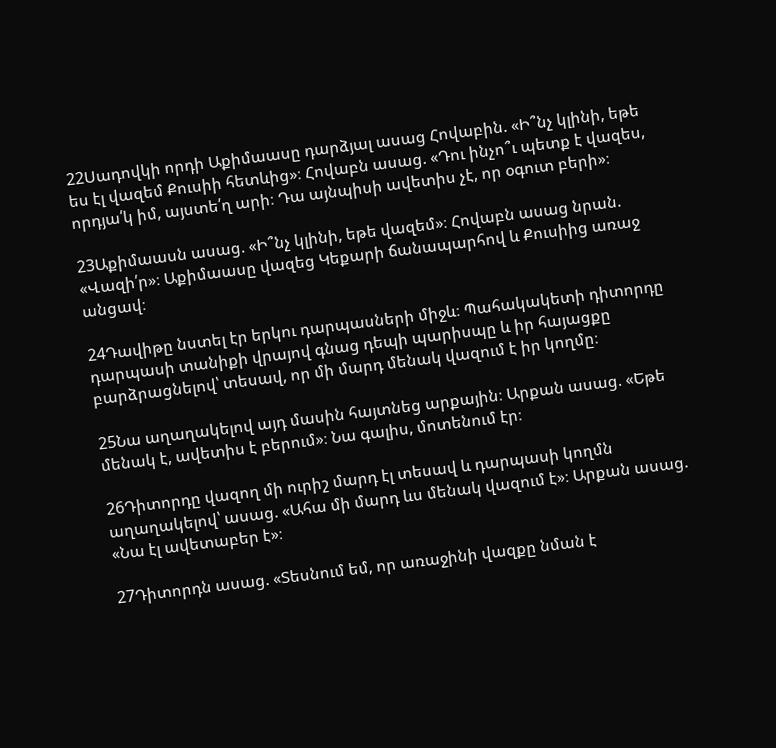22Սադովկի որդի Աքիմաասը դարձյալ ասաց Հովաբին. «Ի՞նչ կլինի, եթե ես էլ վազեմ Քուսիի հետևից»։ Հովաբն ասաց. «Դու ինչո՞ւ պետք է վազես, որդյա՛կ իմ, այստե՛ղ արի։ Դա այնպիսի ավետիս չէ, որ օգուտ բերի»։

23Աքիմաասն ասաց. «Ի՞նչ կլինի, եթե վազեմ»։ Հովաբն ասաց նրան. «Վազի՛ր»։ Աքիմաասը վազեց Կեքարի ճանապարհով և Քուսիից առաջ անցավ։

24Դավիթը նստել էր երկու դարպասների միջև։ Պահակակետի դիտորդը դարպասի տանիքի վրայով գնաց դեպի պարիսպը և իր հայացքը բարձրացնելով՝ տեսավ, որ մի մարդ մենակ վազում է իր կողմը։

25Նա աղաղակելով այդ մասին հայտնեց արքային։ Արքան ասաց. «Եթե մենակ է, ավետիս է բերում»։ Նա գալիս, մոտենում էր։

26Դիտորդը վազող մի ուրիշ մարդ էլ տեսավ և դարպասի կողմն աղաղակելով՝ ասաց. «Ահա մի մարդ ևս մենակ վազում է»։ Արքան ասաց. «Նա էլ ավետաբեր է»։

27Դիտորդն ասաց. «Տեսնում եմ, որ առաջինի վազքը նման է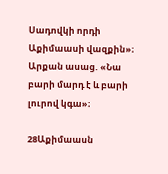Սադովկի որդի Աքիմաասի վազքին»։ Արքան ասաց. «Նա բարի մարդ է և բարի լուրով կգա»։

28Աքիմաասն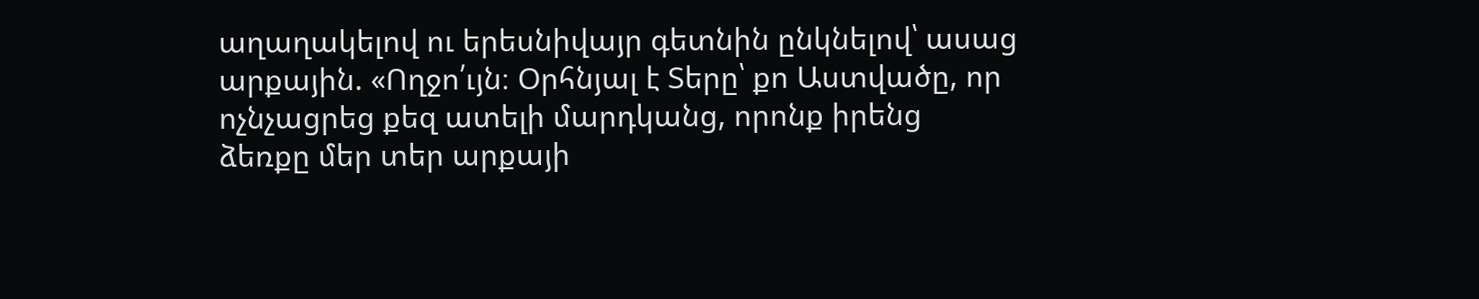աղաղակելով ու երեսնիվայր գետնին ընկնելով՝ ասաց արքային. «Ողջո՛ւյն։ Օրհնյալ է Տերը՝ քո Աստվածը, որ ոչնչացրեց քեզ ատելի մարդկանց, որոնք իրենց ձեռքը մեր տեր արքայի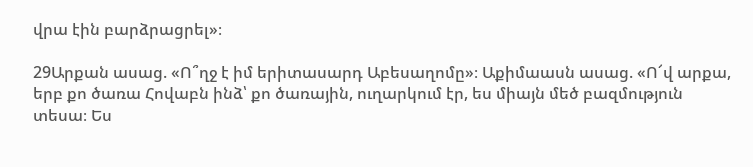վրա էին բարձրացրել»։

29Արքան ասաց. «Ո՞ղջ է իմ երիտասարդ Աբեսաղոմը»։ Աքիմաասն ասաց. «Ո՜վ արքա, երբ քո ծառա Հովաբն ինձ՝ քո ծառային, ուղարկում էր, ես միայն մեծ բազմություն տեսա։ Ես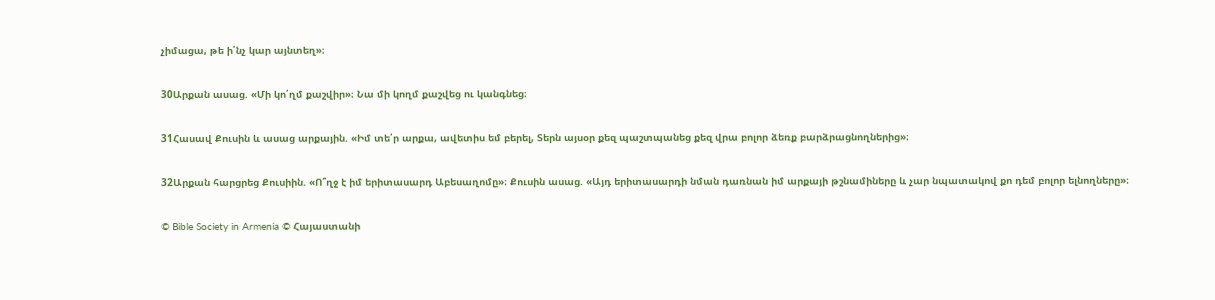չիմացա, թե ի՛նչ կար այնտեղ»։

30Արքան ասաց. «Մի կո՛ղմ քաշվիր»։ Նա մի կողմ քաշվեց ու կանգնեց։

31Հասավ Քուսին և ասաց արքային. «Իմ տե՛ր արքա, ավետիս եմ բերել, Տերն այսօր քեզ պաշտպանեց քեզ վրա բոլոր ձեռք բարձրացնողներից»։

32Արքան հարցրեց Քուսիին. «Ո՞ղջ է իմ երիտասարդ Աբեսաղոմը»։ Քուսին ասաց. «Այդ երիտասարդի նման դառնան իմ արքայի թշնամիները և չար նպատակով քո դեմ բոլոր ելնողները»։

© Bible Society in Armenia © Հայաստանի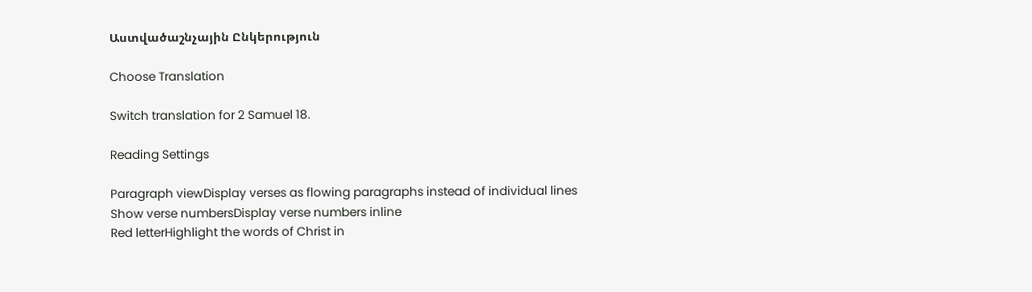Աստվածաշնչային Ընկերություն

Choose Translation

Switch translation for 2 Samuel 18.

Reading Settings

Paragraph viewDisplay verses as flowing paragraphs instead of individual lines
Show verse numbersDisplay verse numbers inline
Red letterHighlight the words of Christ in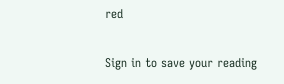red

Sign in to save your reading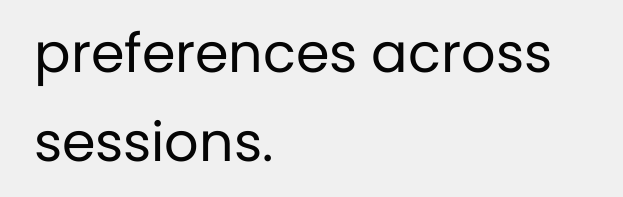preferences across sessions.